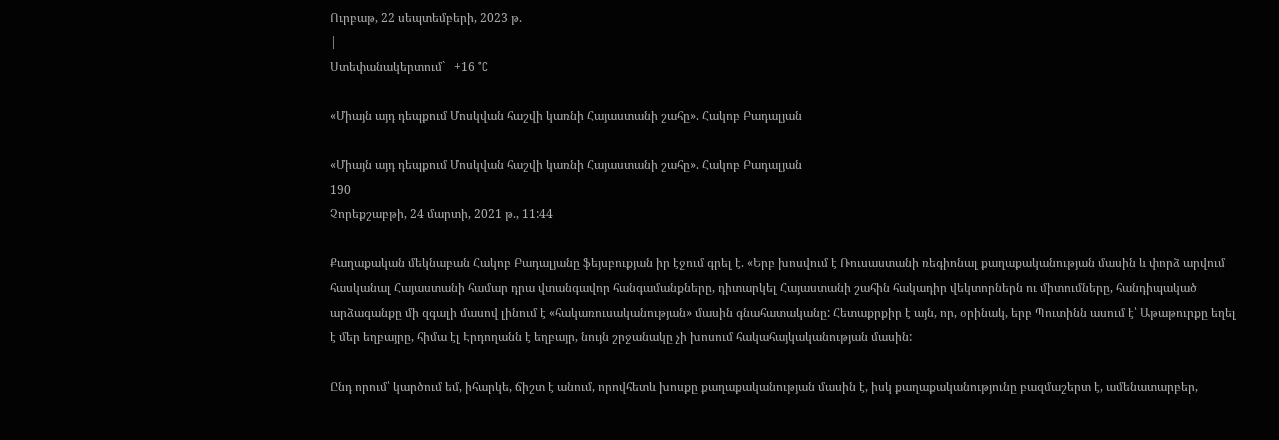Ուրբաթ, 22 սեպտեմբերի, 2023 թ.
|
Ստեփանակերտում`   +16 °C

«Միայն այդ դեպքում Մոսկվան հաշվի կառնի Հայաստանի շահը». Հակոբ Բադալյան

«Միայն այդ դեպքում Մոսկվան հաշվի կառնի Հայաստանի շահը». Հակոբ Բադալյան
190
Չորեքշաբթի, 24 մարտի, 2021 թ., 11:44

Քաղաքական մեկնաբան Հակոբ Բադալյանը ֆեյսբուքյան իր էջում գրել է. «Երբ խոսվում է Ռուսաստանի ռեգիոնալ քաղաքականության մասին և փորձ արվում հասկանալ Հայաստանի համար դրա վտանգավոր հանգամանքները, դիտարկել Հայաստանի շահին հակադիր վեկտորներն ու միտումները, հանդիպակած արձագանքը մի զգալի մասով լինում է «հակառուսականության» մասին գնահատականը: Հետաքրքիր է այն, որ, օրինակ, երբ Պուտինն ասում է՝ Աթաթուրքը եղել է մեր եղբայրը, հիմա էլ Էրդողանն է եղբայր, նույն շրջանակը չի խոսում հակահայկականության մասին:

Ընդ որում՝ կարծում եմ, իհարկե, ճիշտ է անում, որովհետև խոսքը քաղաքականության մասին է, իսկ քաղաքականությունը բազմաշերտ է, ամենատարբեր,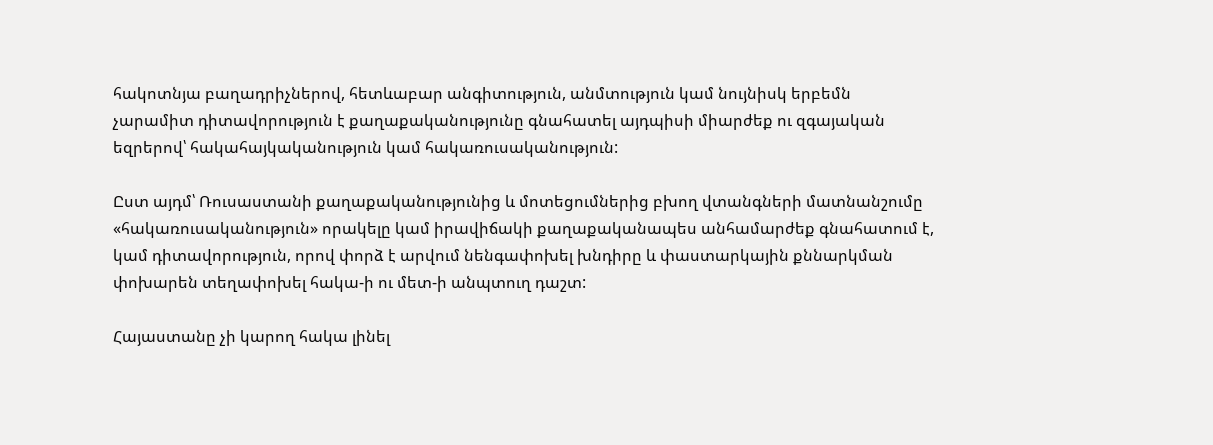հակոտնյա բաղադրիչներով, հետևաբար անգիտություն, անմտություն կամ նույնիսկ երբեմն չարամիտ դիտավորություն է քաղաքականությունը գնահատել այդպիսի միարժեք ու զգայական եզրերով՝ հակահայկականություն կամ հակառուսականություն:

Ըստ այդմ՝ Ռուսաստանի քաղաքականությունից և մոտեցումներից բխող վտանգների մատնանշումը «հակառուսականություն» որակելը կամ իրավիճակի քաղաքականապես անհամարժեք գնահատում է, կամ դիտավորություն, որով փորձ է արվում նենգափոխել խնդիրը և փաստարկային քննարկման փոխարեն տեղափոխել հակա-ի ու մետ-ի անպտուղ դաշտ:

Հայաստանը չի կարող հակա լինել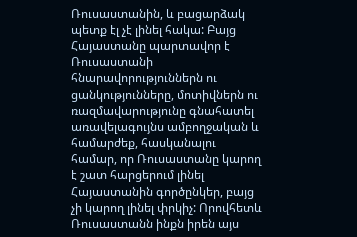Ռուսաստանին, և բացարձակ պետք էլ չէ լինել հակա: Բայց Հայաստանը պարտավոր է Ռուսաստանի հնարավորություններն ու ցանկությունները, մոտիվներն ու ռազմավարությունը գնահատել առավելագույնս ամբողջական և համարժեք, հասկանալու համար, որ Ռուսաստանը կարող է շատ հարցերում լինել Հայաստանին գործընկեր, բայց չի կարող լինել փրկիչ: Որովհետև Ռուսաստանն ինքն իրեն այս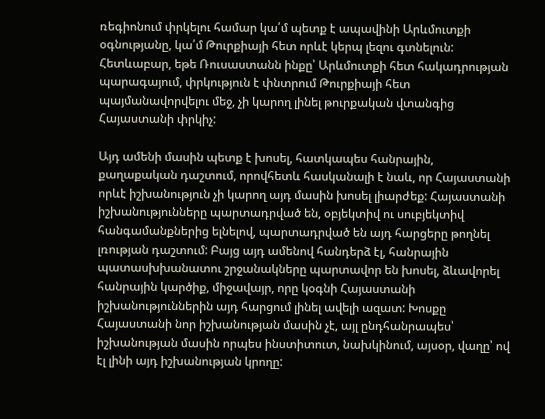ռեգիոնում փրկելու համար կա՛մ պետք է ապավինի Արևմուտքի օգնությանը, կա՛մ Թուրքիայի հետ որևէ կերպ լեզու գտնելուն: Հետևաբար, եթե Ռուսաստանն ինքը՝ Արևմուտքի հետ հակադրության պարագայում, փրկություն է փնտրում Թուրքիայի հետ պայմանավորվելու մեջ, չի կարող լինել թուրքական վտանգից Հայաստանի փրկիչ:

Այդ ամենի մասին պետք է խոսել, հատկապես հանրային, քաղաքական դաշտում, որովհետև հասկանալի է նաև, որ Հայաստանի որևէ իշխանություն չի կարող այդ մասին խոսել լիարժեք: Հայաստանի իշխանությունները պարտադրված են, օբյեկտիվ ու սուբյեկտիվ հանգամանքներից ելնելով, պարտադրված են այդ հարցերը թողնել լռության դաշտում: Բայց այդ ամենով հանդերձ էլ, հանրային պատասխխանատու շրջանակները պարտավոր են խոսել, ձևավորել հանրային կարծիք, միջավայր, որը կօգնի Հայաստանի իշխանություններին այդ հարցում լինել ավելի ազատ: Խոսքը Հայաստանի նոր իշխանության մասին չէ, այլ ընդհանրապես՝ իշխանության մասին որպես ինստիտուտ, նախկինում, այսօր, վաղը՝ ով էլ լինի այդ իշխանության կրողը: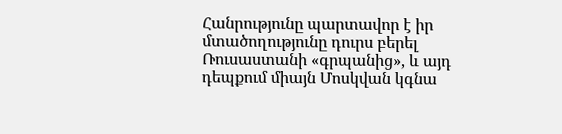Հանրությունը պարտավոր է իր մտածողությունը դուրս բերել Ռուսաստանի «գրպանից», և այդ դեպքում միայն Մոսկվան կգնա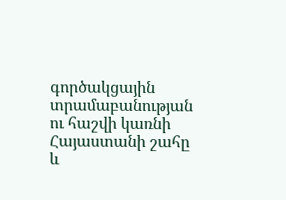գործակցային տրամաբանության ու հաշվի կառնի Հայաստանի շահը և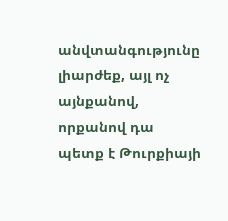անվտանգությունը լիարժեք, այլ ոչ այնքանով, որքանով դա պետք է Թուրքիայի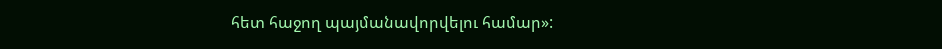հետ հաջող պայմանավորվելու համար»: